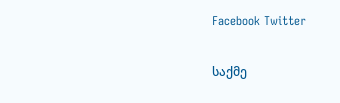Facebook Twitter

საქმე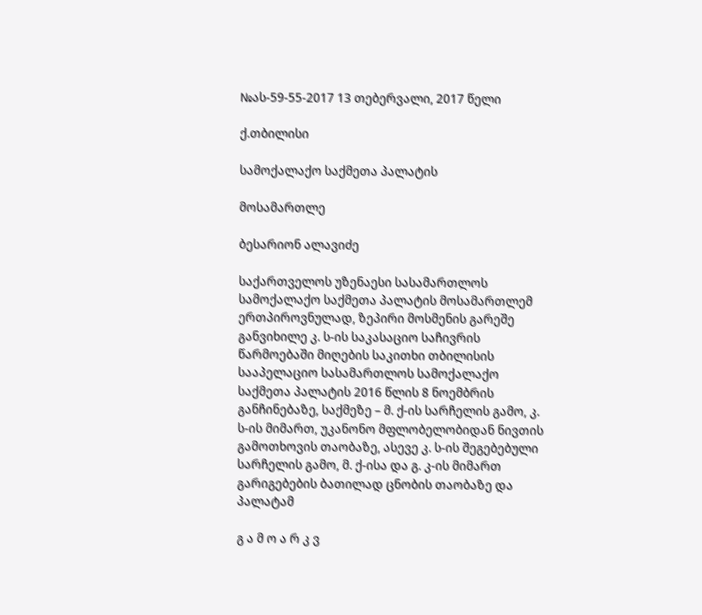№ას-59-55-2017 13 თებერვალი, 2017 წელი

ქ.თბილისი

სამოქალაქო საქმეთა პალატის

მოსამართლე

ბესარიონ ალავიძე

საქართველოს უზენაესი სასამართლოს სამოქალაქო საქმეთა პალატის მოსამართლემ ერთპიროვნულად, ზეპირი მოსმენის გარეშე განვიხილე კ. ს-ის საკასაციო საჩივრის წარმოებაში მიღების საკითხი თბილისის სააპელაციო სასამართლოს სამოქალაქო საქმეთა პალატის 2016 წლის 8 ნოემბრის განჩინებაზე, საქმეზე – მ. ქ-ის სარჩელის გამო, კ. ს-ის მიმართ, უკანონო მფლობელობიდან ნივთის გამოთხოვის თაობაზე, ასევე კ. ს-ის შეგებებული სარჩელის გამო, მ. ქ-ისა და გ. კ-ის მიმართ გარიგებების ბათილად ცნობის თაობაზე და პალატამ

გ ა მ ო ა რ კ ვ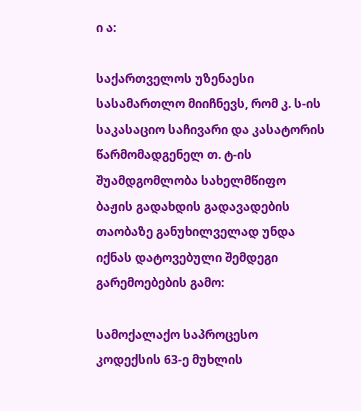ი ა:

საქართველოს უზენაესი სასამართლო მიიჩნევს, რომ კ. ს-ის საკასაციო საჩივარი და კასატორის წარმომადგენელ თ. ტ-ის შუამდგომლობა სახელმწიფო ბაჟის გადახდის გადავადების თაობაზე განუხილველად უნდა იქნას დატოვებული შემდეგი გარემოებების გამო:

სამოქალაქო საპროცესო კოდექსის 63-ე მუხლის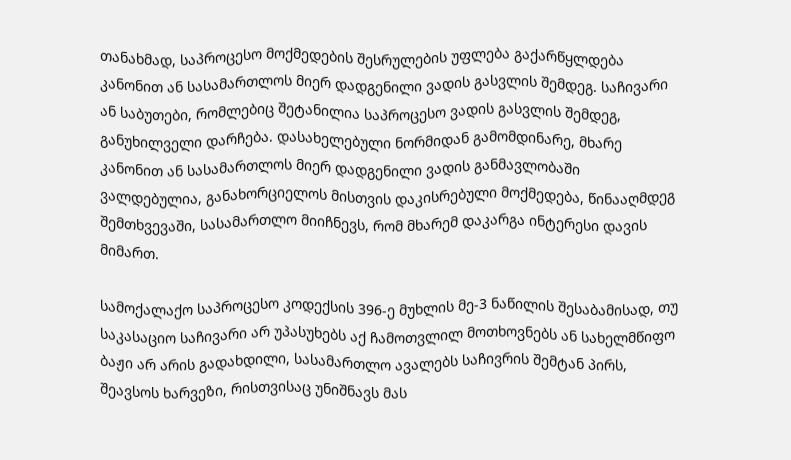თანახმად, საპროცესო მოქმედების შესრულების უფლება გაქარწყლდება კანონით ან სასამართლოს მიერ დადგენილი ვადის გასვლის შემდეგ. საჩივარი ან საბუთები, რომლებიც შეტანილია საპროცესო ვადის გასვლის შემდეგ, განუხილველი დარჩება. დასახელებული ნორმიდან გამომდინარე, მხარე კანონით ან სასამართლოს მიერ დადგენილი ვადის განმავლობაში ვალდებულია, განახორციელოს მისთვის დაკისრებული მოქმედება, წინააღმდეგ შემთხვევაში, სასამართლო მიიჩნევს, რომ მხარემ დაკარგა ინტერესი დავის მიმართ.

სამოქალაქო საპროცესო კოდექსის 396-ე მუხლის მე-3 ნაწილის შესაბამისად, თუ საკასაციო საჩივარი არ უპასუხებს აქ ჩამოთვლილ მოთხოვნებს ან სახელმწიფო ბაჟი არ არის გადახდილი, სასამართლო ავალებს საჩივრის შემტან პირს, შეავსოს ხარვეზი, რისთვისაც უნიშნავს მას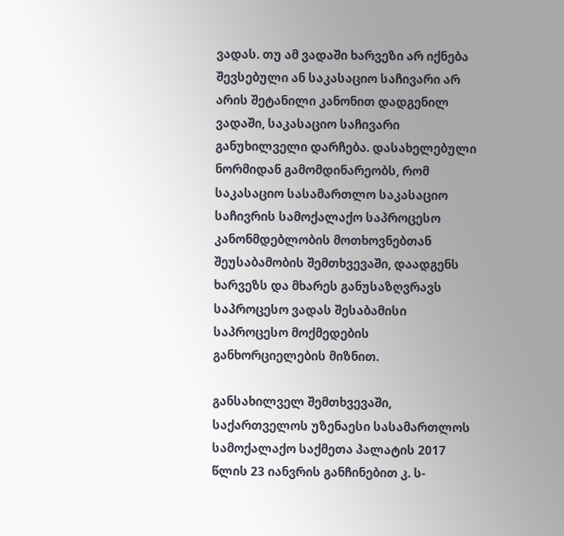ვადას. თუ ამ ვადაში ხარვეზი არ იქნება შევსებული ან საკასაციო საჩივარი არ არის შეტანილი კანონით დადგენილ ვადაში, საკასაციო საჩივარი განუხილველი დარჩება. დასახელებული ნორმიდან გამომდინარეობს, რომ საკასაციო სასამართლო საკასაციო საჩივრის სამოქალაქო საპროცესო კანონმდებლობის მოთხოვნებთან შეუსაბამობის შემთხვევაში, დაადგენს ხარვეზს და მხარეს განუსაზღვრავს საპროცესო ვადას შესაბამისი საპროცესო მოქმედების განხორციელების მიზნით.

განსახილველ შემთხვევაში, საქართველოს უზენაესი სასამართლოს სამოქალაქო საქმეთა პალატის 2017 წლის 23 იანვრის განჩინებით კ. ს-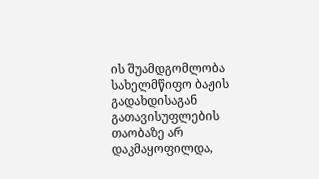ის შუამდგომლობა სახელმწიფო ბაჟის გადახდისაგან გათავისუფლების თაობაზე არ დაკმაყოფილდა,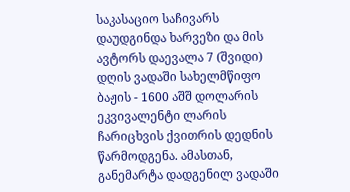საკასაციო საჩივარს დაუდგინდა ხარვეზი და მის ავტორს დაევალა 7 (შვიდი) დღის ვადაში სახელმწიფო ბაჟის - 1600 აშშ დოლარის ეკვივალენტი ლარის ჩარიცხვის ქვითრის დედნის წარმოდგენა. ამასთან, განემარტა დადგენილ ვადაში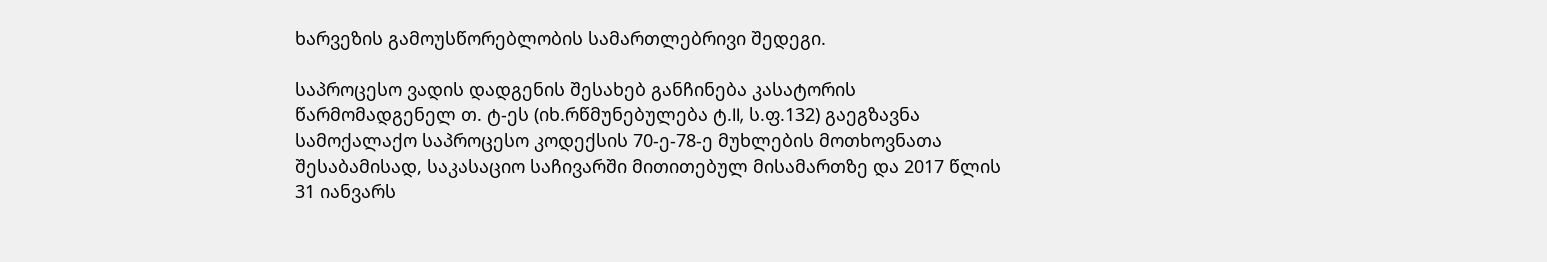ხარვეზის გამოუსწორებლობის სამართლებრივი შედეგი.

საპროცესო ვადის დადგენის შესახებ განჩინება კასატორის წარმომადგენელ თ. ტ-ეს (იხ.რწმუნებულება ტ.II, ს.ფ.132) გაეგზავნა სამოქალაქო საპროცესო კოდექსის 70-ე-78-ე მუხლების მოთხოვნათა შესაბამისად, საკასაციო საჩივარში მითითებულ მისამართზე და 2017 წლის 31 იანვარს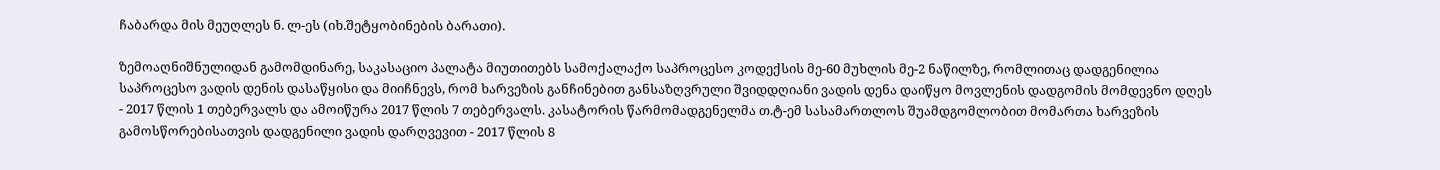ჩაბარდა მის მეუღლეს ნ. ლ-ეს (იხ.შეტყობინების ბარათი).

ზემოაღნიშნულიდან გამომდინარე, საკასაციო პალატა მიუთითებს სამოქალაქო საპროცესო კოდექსის მე-60 მუხლის მე-2 ნაწილზე, რომლითაც დადგენილია საპროცესო ვადის დენის დასაწყისი და მიიჩნევს, რომ ხარვეზის განჩინებით განსაზღვრული შვიდდღიანი ვადის დენა დაიწყო მოვლენის დადგომის მომდევნო დღეს - 2017 წლის 1 თებერვალს და ამოიწურა 2017 წლის 7 თებერვალს. კასატორის წარმომადგენელმა თ.ტ-ემ სასამართლოს შუამდგომლობით მომართა ხარვეზის გამოსწორებისათვის დადგენილი ვადის დარღვევით - 2017 წლის 8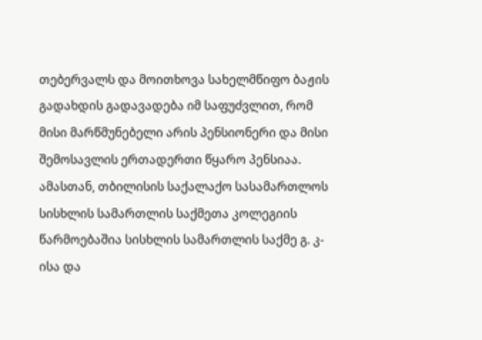თებერვალს და მოითხოვა სახელმწიფო ბაჟის გადახდის გადავადება იმ საფუძვლით, რომ მისი მარწმუნებელი არის პენსიონერი და მისი შემოსავლის ერთადერთი წყარო პენსიაა. ამასთან, თბილისის საქალაქო სასამართლოს სისხლის სამართლის საქმეთა კოლეგიის წარმოებაშია სისხლის სამართლის საქმე გ. კ-ისა და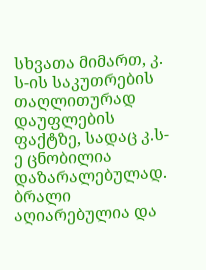სხვათა მიმართ, კ. ს-ის საკუთრების თაღლითურად დაუფლების ფაქტზე, სადაც კ.ს-ე ცნობილია დაზარალებულად. ბრალი აღიარებულია და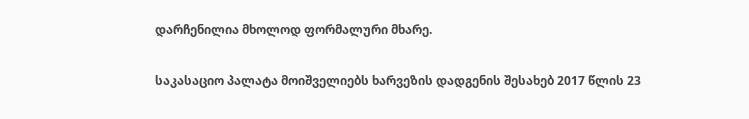დარჩენილია მხოლოდ ფორმალური მხარე.

საკასაციო პალატა მოიშველიებს ხარვეზის დადგენის შესახებ 2017 წლის 23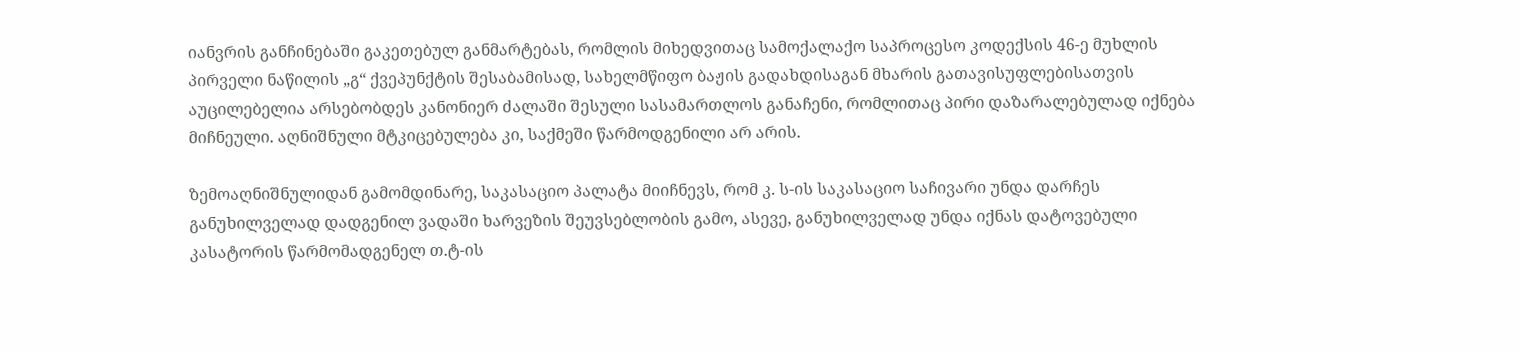იანვრის განჩინებაში გაკეთებულ განმარტებას, რომლის მიხედვითაც სამოქალაქო საპროცესო კოდექსის 46-ე მუხლის პირველი ნაწილის „გ“ ქვეპუნქტის შესაბამისად, სახელმწიფო ბაჟის გადახდისაგან მხარის გათავისუფლებისათვის აუცილებელია არსებობდეს კანონიერ ძალაში შესული სასამართლოს განაჩენი, რომლითაც პირი დაზარალებულად იქნება მიჩნეული. აღნიშნული მტკიცებულება კი, საქმეში წარმოდგენილი არ არის.

ზემოაღნიშნულიდან გამომდინარე, საკასაციო პალატა მიიჩნევს, რომ კ. ს-ის საკასაციო საჩივარი უნდა დარჩეს განუხილველად დადგენილ ვადაში ხარვეზის შეუვსებლობის გამო, ასევე, განუხილველად უნდა იქნას დატოვებული კასატორის წარმომადგენელ თ.ტ-ის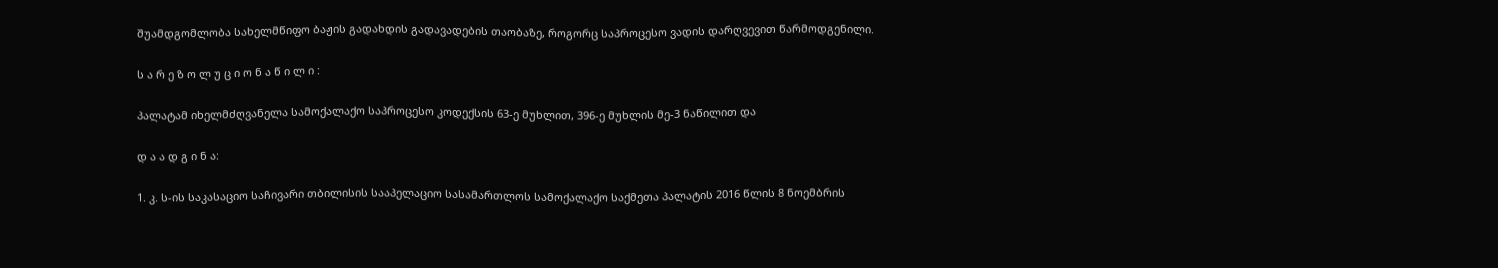შუამდგომლობა სახელმწიფო ბაჟის გადახდის გადავადების თაობაზე, როგორც საპროცესო ვადის დარღვევით წარმოდგენილი.

ს ა რ ე ზ ო ლ უ ც ი ო ნ ა წ ი ლ ი :

პალატამ იხელმძღვანელა სამოქალაქო საპროცესო კოდექსის 63-ე მუხლით, 396-ე მუხლის მე-3 ნაწილით და

დ ა ა დ გ ი ნ ა:

1. კ. ს-ის საკასაციო საჩივარი თბილისის სააპელაციო სასამართლოს სამოქალაქო საქმეთა პალატის 2016 წლის 8 ნოემბრის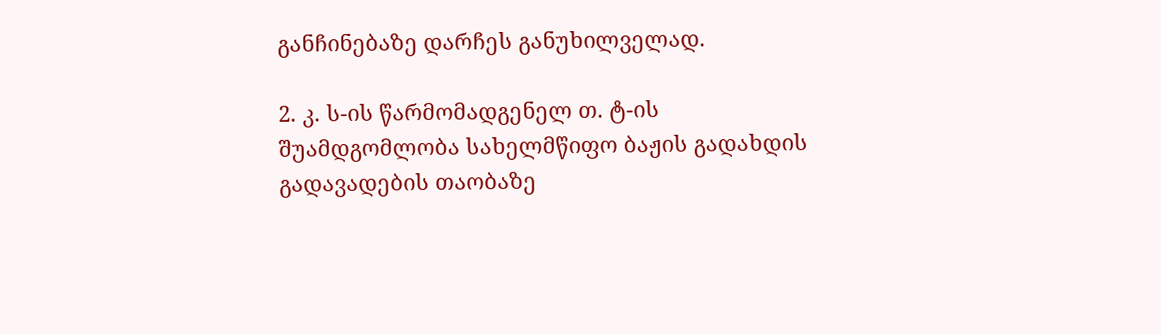განჩინებაზე დარჩეს განუხილველად.

2. კ. ს-ის წარმომადგენელ თ. ტ-ის შუამდგომლობა სახელმწიფო ბაჟის გადახდის გადავადების თაობაზე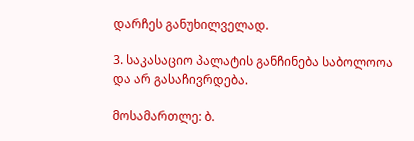დარჩეს განუხილველად.

3. საკასაციო პალატის განჩინება საბოლოოა და არ გასაჩივრდება.

მოსამართლე: ბ.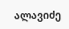ალავიძე